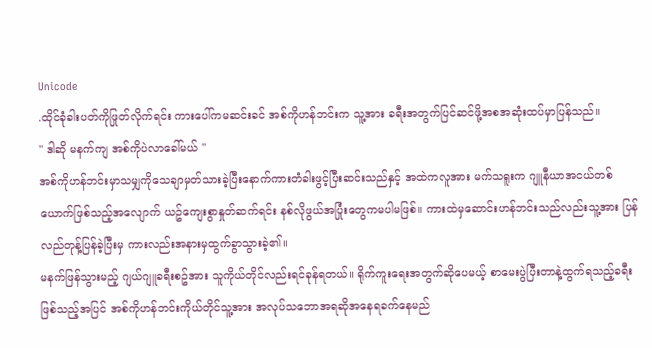Unicode
.ထိုင်ခုံခါးပတ်ကိုဖြုတ်လိုက်ရင်း ကားပေါ်ကမဆင်းခင် အစ်ကိုဟန်ဘင်းက သူ့အား ခရီးအတွက်ပြင်ဆင်ဖို့အစအဆုံးထပ်မှာပြန်သည်။
" ဒါဆို မနက်ကျ အစ်ကိုပဲလာခေါ်မယ် "
အစ်ကိုဟန်ဘင်းမှာသမျှကိုသေချာမှတ်သားခဲ့ပြီးနောက်ကားတံခါးဖွင့်ပြီးဆင်းသည်နှင့် အထဲကလူအား မက်သရူးက ဂျူနီယာအငယ်တစ်ယောက်ဖြစ်သည့်အလျောက် ယဥ်ကျေးစွာနှုတ်ဆက်ရင်း နစ်လိုဖွယ်အပြုံးတွေကမပါမဖြစ်။ ကားထဲမှဆောင်းဟန်ဘင်းသည်လည်းသူ့အား ပြန်လည်တုန့်ပြန်ခဲ့ပြီးမှ ကားလည်းအနားမှထွက်ခွာသွားခဲ့၏။
မနက်ဖြန်သွားမည့် ဂျယ်ဂျူခရီးစဥ်အား သူကိုယ်တိုင်လည်းရင်ခုန်ရတယ်။ ရိုက်ကူးရေးအတွက်ဆိုပေမယ့် စာမေးပွဲပြီးတာနဲ့ထွက်ရသည့်ခရီးဖြစ်သည့်အပြင် အစ်ကိုဟန်ဘင်းကိုယ်တိုင်သူ့အား အလုပ်သဘောအရဆိုအနေရခက်နေမည်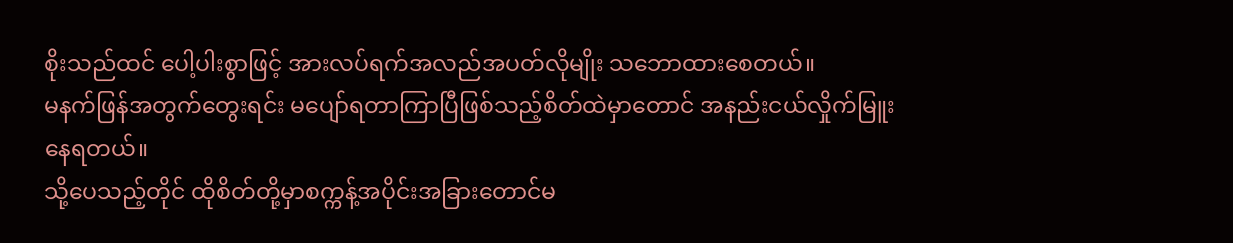စိုးသည်ထင် ပေါ့ပါးစွာဖြင့် အားလပ်ရက်အလည်အပတ်လိုမျိုး သဘောထားစေတယ်။
မနက်ဖြန်အတွက်တွေးရင်း မပျော်ရတာကြာပြီဖြစ်သည့်စိတ်ထဲမှာတောင် အနည်းငယ်လှိုက်မြူးနေရတယ်။
သို့ပေသည့်တိုင် ထိုစိတ်တို့မှာစက္ကန့်အပိုင်းအခြားတောင်မ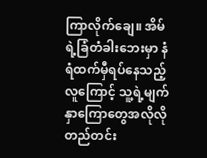ကြာလိုက်ချေ။ အိမ်ရဲ့ခြံတံခါးဘေးမှာ နံရံထက်မှီရပ်နေသည့်လူကြောင့် သူ့ရဲ့မျက်နှာကြောတွေအလိုလိုတည်တင်း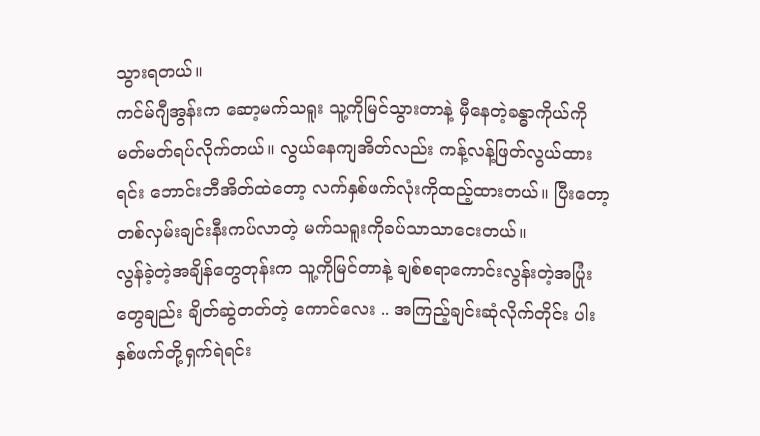သွားရတယ်။
ကင်မ်ဂျီအွန်းက ဆော့မက်သရူး သူ့ကိုမြင်သွားတာနဲ့ မှီနေတဲ့ခန္ဓာကိုယ်ကိုမတ်မတ်ရပ်လိုက်တယ်။ လွယ်နေကျအိတ်လည်း ကန့်လန့်ဖြတ်လွယ်ထားရင်း ဘောင်းဘီအိတ်ထဲတော့ လက်နှစ်ဖက်လုံးကိုထည့်ထားတယ်။ ပြီးတော့ တစ်လှမ်းချင်းနီးကပ်လာတဲ့ မက်သရူးကိုခပ်သာသာငေးတယ်။
လွန်ခဲ့တဲ့အချိန်တွေတုန်းက သူ့ကိုမြင်တာနဲ့ ချစ်စရာကောင်းလွန်းတဲ့အပြုံးတွေချည်း ချိတ်ဆွဲတတ်တဲ့ ကောင်လေး .. အကြည့်ချင်းဆုံလိုက်တိုင်း ပါးနှစ်ဖက်တို့ရှက်ရဲရင်း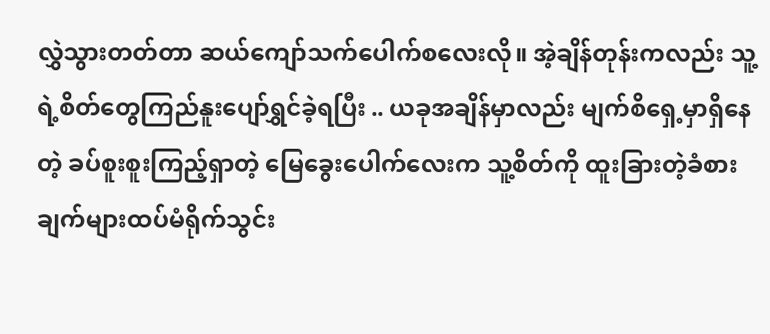လွှဲသွားတတ်တာ ဆယ်ကျော်သက်ပေါက်စလေးလို။ အဲ့ချိန်တုန်းကလည်း သူ့ရဲ့စိတ်တွေကြည်နူးပျော်ရွှင်ခဲ့ရပြီး .. ယခုအချိန်မှာလည်း မျက်စိရှေ့မှာရှိနေတဲ့ ခပ်စူးစူးကြည့်ရှာတဲ့ မြေခွေးပေါက်လေးက သူ့စိတ်ကို ထူးခြားတဲ့ခံစားချက်များထပ်မံရိုက်သွင်း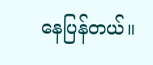နေပြန်တယ်။